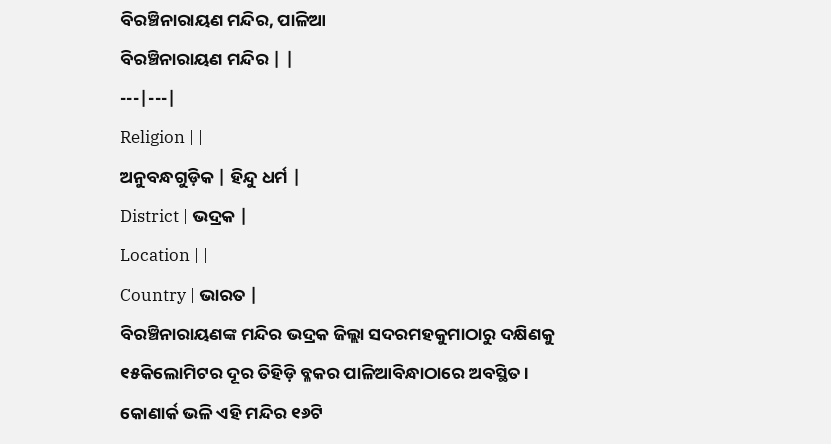ବିରଞ୍ଚିନାରାୟଣ ମନ୍ଦିର, ପାଳିଆ
ବିରଞ୍ଚିନାରାୟଣ ମନ୍ଦିର | |
---|---|
Religion | |
ଅନୁବନ୍ଧଗୁଡ଼ିକ | ହିନ୍ଦୁ ଧର୍ମ |
District | ଭଦ୍ରକ |
Location | |
Country | ଭାରତ |
ବିରଞ୍ଚିନାରାୟଣଙ୍କ ମନ୍ଦିର ଭଦ୍ରକ ଜିଲ୍ଲା ସଦରମହକୁମାଠାରୁ ଦକ୍ଷିଣକୁ ୧୫କିଲୋମିଟର ଦୂର ତିହିଡ଼ି ବ୍ଳକର ପାଳିଆବିନ୍ଧାଠାରେ ଅବସ୍ଥିତ । କୋଣାର୍କ ଭଳି ଏହି ମନ୍ଦିର ୧୬ଟି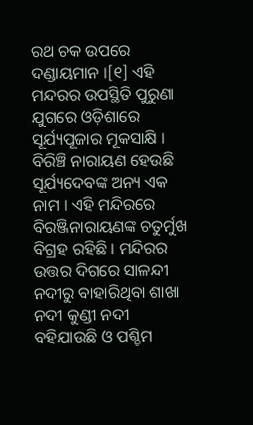ରଥ ଚକ ଉପରେ ଦଣ୍ଡାୟମାନ ।[୧] ଏହି ମନ୍ଦରର ଉପସ୍ଥିତି ପୁରୁଣା ଯୁଗରେ ଓଡ଼ିଶାରେ ସୂର୍ଯ୍ୟପୂଜାର ମୂକସାକ୍ଷି । ବିରିଞ୍ଚି ନାରାୟଣ ହେଉଛି ସୂର୍ଯ୍ୟଦେବଙ୍କ ଅନ୍ୟ ଏକ ନାମ । ଏହି ମନ୍ଦିରରେ ବିରଞ୍ଜିନାରାୟଣଙ୍କ ଚତୁର୍ମୁଖ ବିଗ୍ରହ ରହିଛି । ମନ୍ଦିରର ଉତ୍ତର ଦିଗରେ ସାଳନ୍ଦୀ ନଦୀରୁ ବାହାରିଥିବା ଶାଖା ନଦୀ କୁଣ୍ଡୀ ନଦୀ ବହିଯାଉଛି ଓ ପଶ୍ଚିମ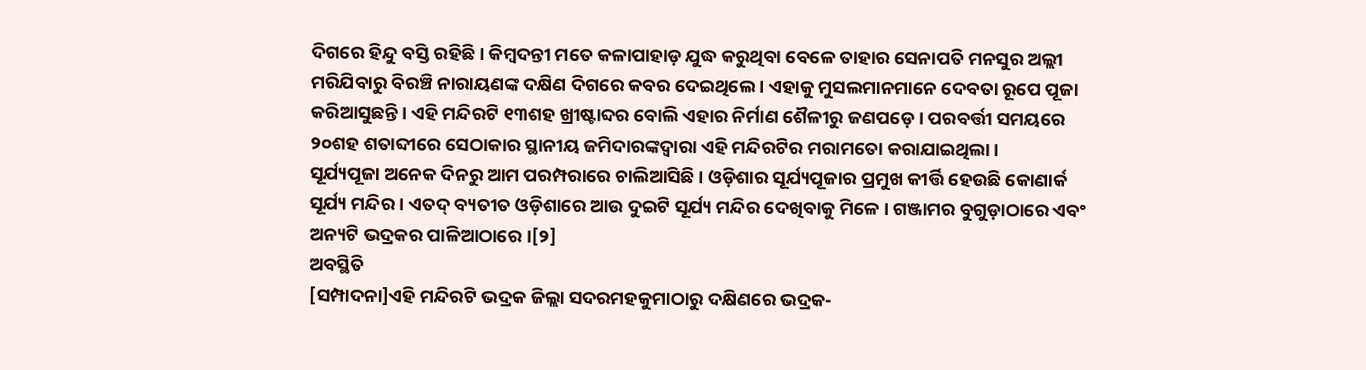ଦିଗରେ ହିନ୍ଦୁ ବସ୍ତି ରହିଛି । କିମ୍ବଦନ୍ତୀ ମତେ କଳାପାହାଡ଼ ଯୁଦ୍ଧ କରୁଥିବା ବେଳେ ତାହାର ସେନାପତି ମନସୁର ଅଲ୍ଲୀ ମରିଯିବାରୁ ବିରଞ୍ଚି ନାରାୟଣଙ୍କ ଦକ୍ଷିଣ ଦିଗରେ କବର ଦେଇଥିଲେ । ଏହାକୁ ମୁସଲମାନମାନେ ଦେବତା ରୂପେ ପୂଜା କରିଆସୁଛନ୍ତି । ଏହି ମନ୍ଦିରଟି ୧୩ଶହ ଖ୍ରୀଷ୍ଟାବ୍ଦର ବୋଲି ଏହାର ନିର୍ମାଣ ଶୈଳୀରୁ ଜଣପଡ଼େ । ପରବର୍ତ୍ତୀ ସମୟରେ ୨୦ଶହ ଶତାବ୍ଦୀରେ ସେଠାକାର ସ୍ଥାନୀୟ ଜମିଦାରଙ୍କଦ୍ୱାରା ଏହି ମନ୍ଦିରଟିର ମରାମତୋ କରାଯାଇଥିଲା ।
ସୂର୍ଯ୍ୟପୂଜା ଅନେକ ଦିନରୁ ଆମ ପରମ୍ପରାରେ ଚାଲିଆସିଛି । ଓଡ଼ିଶାର ସୂର୍ଯ୍ୟପୂଜାର ପ୍ରମୁଖ କୀର୍ତ୍ତି ହେଉଛି କୋଣାର୍କ ସୂର୍ଯ୍ୟ ମନ୍ଦିର । ଏତଦ୍ ବ୍ୟତୀତ ଓଡ଼ିଶାରେ ଆଉ ଦୁଇଟି ସୂର୍ଯ୍ୟ ମନ୍ଦିର ଦେଖିବାକୁ ମିଳେ । ଗଞ୍ଜାମର ବୁଗୁଡ଼ାଠାରେ ଏବଂ ଅନ୍ୟଟି ଭଦ୍ରକର ପାଳିଆଠାରେ ।[୨]
ଅବସ୍ଥିତି
[ସମ୍ପାଦନା]ଏହି ମନ୍ଦିରଟି ଭଦ୍ରକ ଜିଲ୍ଲା ସଦରମହକୁମାଠାରୁ ଦକ୍ଷିଣରେ ଭଦ୍ରକ-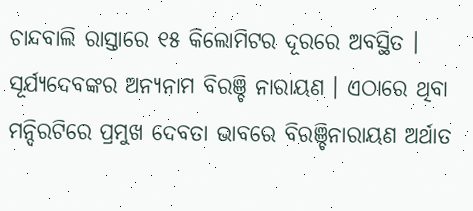ଚାନ୍ଦବାଲି ରାସ୍ତାରେ ୧୫ କିଲୋମିଟର ଦୂରରେ ଅବସ୍ଥିତ ।
ସୂର୍ଯ୍ୟଦେବଙ୍କର ଅନ୍ୟନାମ ବିରଞ୍ଚି ନାରାୟଣ । ଏଠାରେ ଥିବା ମନ୍ଦିରଟିରେ ପ୍ରମୁଖ ଦେବତା ଭାବରେ ବିରଞ୍ଚିନାରାୟଣ ଅର୍ଥାତ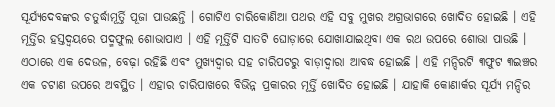ସୂର୍ଯ୍ୟଦେବଙ୍କର ଚତୁର୍ଦ୍ଧାମୂର୍ତ୍ତି ପୂଜା ପାଉଛନ୍ତି । ଗୋଟିଏ ଚାରିକୋଣିଆ ପଥର ଏହି ସବୁ ମୁଖର ଅଗ୍ରଭାଗରେ ଖୋଦିତ ହୋଇଛି । ଏହି ମୂର୍ତ୍ତିର ହସ୍ତଦ୍ୱୟରେ ପଦ୍ମଫୁଲ ଶୋଭାପାଏ । ଏହି ମୂର୍ତ୍ତିଟି ସାତଟି ଘୋଡ଼ାରେ ଯୋଖାଯାଇଥିବା ଏକ ରଥ ଉପରେ ଶୋଭା ପାଉଛି ।
ଏଠାରେ ଏକ ଦେଉଳ, ବେଢ଼ା ରହିଛି ଏବଂ ମୁଖ୍ୟଦ୍ୱାର ସହ ଚାରିପଟରୁ ବାଡ଼ାଦ୍ୱାରା ଆବଦ୍ଧ ହୋଇଛି । ଏହି ମନ୍ଦିରଟି ୩ଫୁଟ ୩ଇଞ୍ଚର ଏକ ଚଟାଣ ଉପରେ ଅବସ୍ଥିତ । ଏହାର ଚାରିପାଖରେ ବିଭିନ୍ନ ପ୍ରକାରର ମୂର୍ତ୍ତି ଖୋଦିତ ହୋଇଛି । ଯାହାକି କୋଣାର୍କର ସୂର୍ଯ୍ୟ ମନ୍ଦିର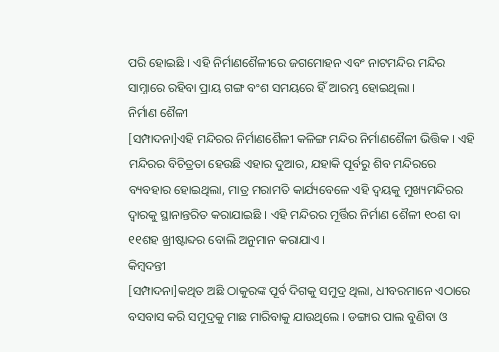ପରି ହୋଇଛି । ଏହି ନିର୍ମାଣଶୈଳୀରେ ଜଗମୋହନ ଏବଂ ନାଟମନ୍ଦିର ମନ୍ଦିର ସାମ୍ନାରେ ରହିବା ପ୍ରାୟ ଗଙ୍ଗ ବଂଶ ସମୟରେ ହିଁ ଆରମ୍ଭ ହୋଇଥିଲା ।
ନିର୍ମାଣ ଶୈଳୀ
[ସମ୍ପାଦନା]ଏହି ମନ୍ଦିରର ନିର୍ମାଣଶୈଳୀ କଳିଙ୍ଗ ମନ୍ଦିର ନିର୍ମାଣଶୈଳୀ ଭିତ୍ତିକ । ଏହି ମନ୍ଦିରର ବିଚିତ୍ରତା ହେଉଛି ଏହାର ଦୁଆର, ଯହାକି ପୂର୍ବରୁ ଶିବ ମନ୍ଦିରରେ ବ୍ୟବହାର ହୋଇଥିଲା, ମାତ୍ର ମରାମତି କାର୍ଯ୍ୟବେଳେ ଏହି ଦ୍ୱୟକୁ ମୁଖ୍ୟମନ୍ଦିରର ଦ୍ୱାରକୁ ସ୍ଥାନାନ୍ତରିତ କରାଯାଇଛି । ଏହି ମନ୍ଦିରର ମୂର୍ତ୍ତିର ନିର୍ମାଣ ଶୈଳୀ ୧୦ଶ ବା ୧୧ଶହ ଖ୍ରୀଷ୍ଟାବ୍ଦର ବୋଲି ଅନୁମାନ କରାଯାଏ ।
କିମ୍ବଦନ୍ତୀ
[ସମ୍ପାଦନା]କଥିତ ଅଛି ଠାକୁରଙ୍କ ପୂର୍ବ ଦିଗକୁ ସମୁଦ୍ର ଥିଲା, ଧୀବରମାନେ ଏଠାରେ ବସବାସ କରି ସମୁଦ୍ରକୁ ମାଛ ମାରିବାକୁ ଯାଉଥିଲେ । ଡଙ୍ଗାର ପାଲ ବୁଣିବା ଓ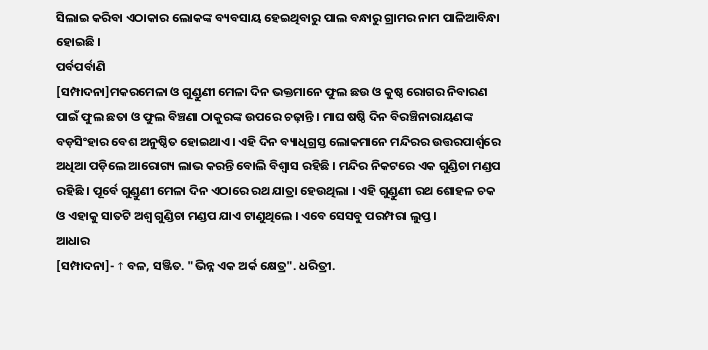ସିଲାଇ କରିବା ଏଠାକାର ଲୋକଙ୍କ ବ୍ୟବସାୟ ହେଇଥିବାରୁ ପାଲ ବନ୍ଧାରୁ ଗ୍ରାମର ନାମ ପାଳିଆବିନ୍ଧା ହୋଇଛି ।
ପର୍ବପର୍ବାଣି
[ସମ୍ପାଦନା]ମକରମେଳା ଓ ଗୁଣ୍ଡୁଣୀ ମେଳା ଦିନ ଭକ୍ତମାନେ ଫୁଲ ଛଉ ଓ କୁଷ୍ଠ ରୋଗର ନିବାରଣ ପାଇଁ ଫୁଲ ଛତା ଓ ଫୁଲ ବିଞ୍ଚଣା ଠାକୁରଙ୍କ ଉପରେ ଚଢ଼ାନ୍ତି । ମାଘ ଷଷ୍ଠି ଦିନ ବିରଞ୍ଚିନାରାୟଣଙ୍କ ବଡ଼ସିଂହାର ବେଶ ଅନୁଷ୍ଠିତ ହୋଇଥାଏ । ଏହି ଦିନ ବ୍ୟାଧିଗ୍ରସ୍ତ ଲୋକମାନେ ମନ୍ଦିରର ଉତ୍ତରପାର୍ଶ୍ୱରେ ଅଧିଆ ପଡ଼ିଲେ ଆରୋଗ୍ୟ ଲାଭ କରନ୍ତି ବୋଲି ବିଶ୍ୱାସ ରହିଛି । ମନ୍ଦିର ନିକଟରେ ଏକ ଗୁଣ୍ଡିଚା ମଣ୍ଡପ ରହିଛି । ପୂର୍ବେ ଗୁଣ୍ଡୁଣୀ ମେଳା ଦିନ ଏଠାରେ ରଥ ଯାତ୍ରା ହେଉଥିଲା । ଏହି ଗୁଣ୍ଡୁଣୀ ରଥ ଶୋହଳ ଚକ ଓ ଏହାକୁ ସାତଟି ଅଶ୍ୱ ଗୁଣ୍ଡିଚା ମଣ୍ଡପ ଯାଏ ଟାଣୁଥିଲେ । ଏବେ ସେସବୁ ପରମ୍ପରା ଲୁପ୍ତ ।
ଆଧାର
[ସମ୍ପାଦନା]- ↑ ବଳ, ସଞ୍ଜିତ. "ଭିନ୍ନ ଏକ ଅର୍କ କ୍ଷେତ୍ର". ଧରିତ୍ରୀ.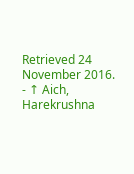Retrieved 24 November 2016.
- ↑ Aich, Harekrushna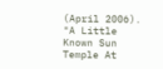(April 2006). "A Little Known Sun Temple At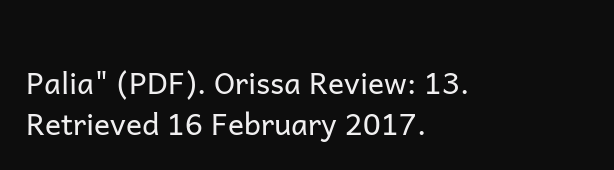Palia" (PDF). Orissa Review: 13. Retrieved 16 February 2017.